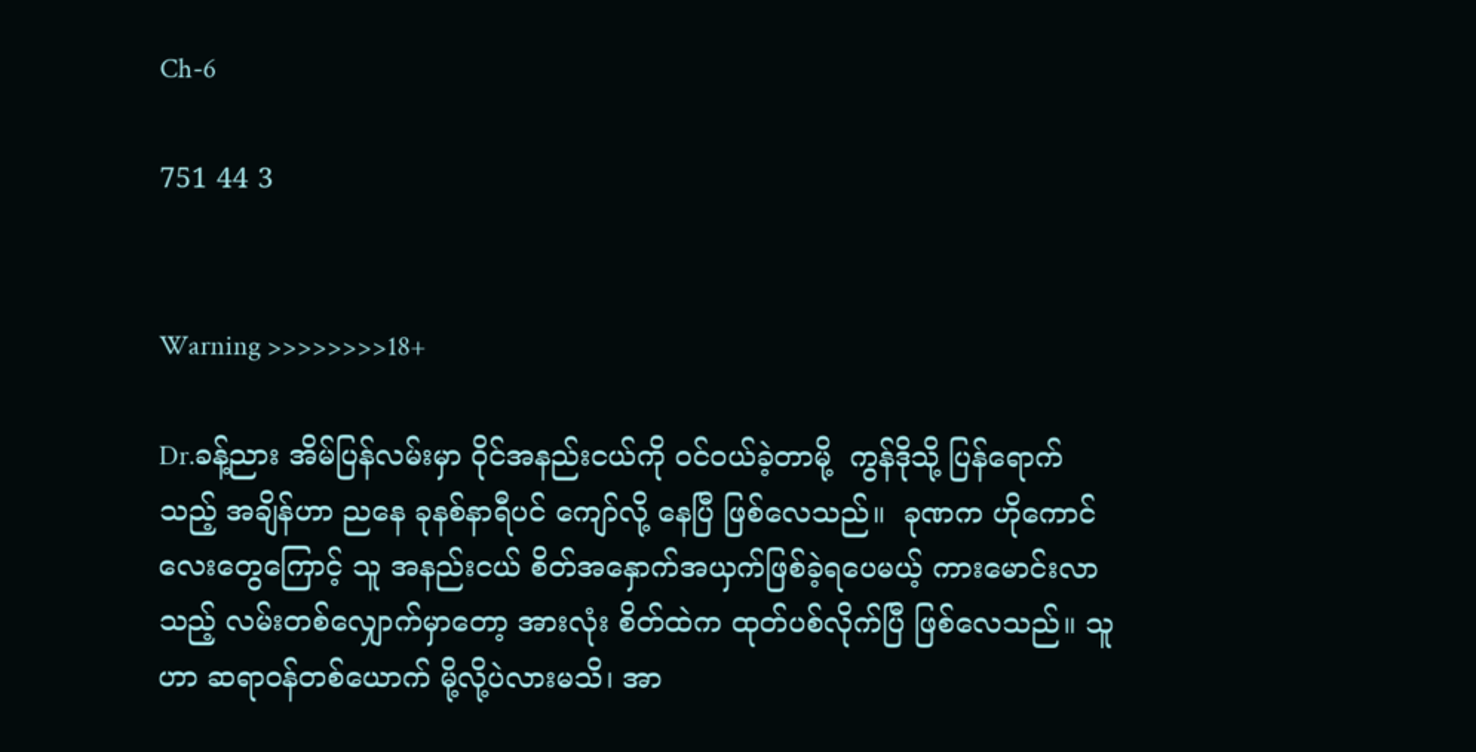Ch-6

751 44 3


Warning >>>>>>>>18+

Dr.ခန့်ညား အိမ်ပြန်လမ်းမှာ ဝိုင်အနည်းငယ်ကို ဝင်ဝယ်ခဲ့တာမို့  ကွန်ဒိုသို့ ပြန်ရောက်သည့် အချိန်ဟာ ညနေ ခုနစ်နာရီပင် ကျော်လို့ နေပြီ ဖြစ်လေသည်။  ခုဏက ဟိုကောင်လေးတွေကြောင့် သူ အနည်းငယ် စိတ်အနှောက်အယှက်ဖြစ်ခဲ့ရပေမယ့် ကားမောင်းလာသည့် လမ်းတစ်လျှောက်မှာတော့ အားလုံး စိတ်ထဲက ထုတ်ပစ်လိုက်ပြီ ဖြစ်လေသည်။ သူဟာ ဆရာဝန်တစ်ယောက် မို့လို့ပဲလားမသိ၊ အာ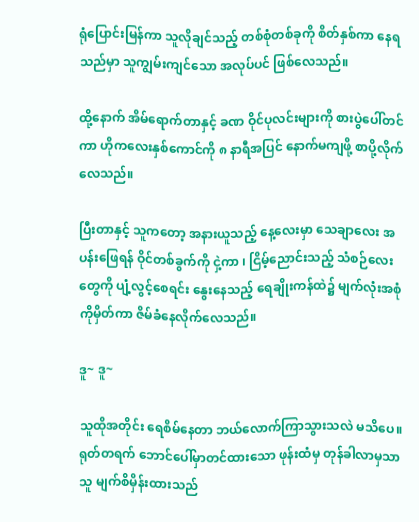ရုံပြောင်းမြန်ကာ သူလိုချင်သည့် တစ်စုံတစ်ခုကို စိတ်နှစ်ကာ နေရသည်မှာ သူကျွမ်းကျင်သော အလုပ်ပင် ဖြစ်လေသည်။

ထို့နောက် အိမ်ရောက်တာနှင့် ခဏ ဝိုင်ပုလင်းများကို စားပွဲပေါ်တင်ကာ ဟိုကလေးနှစ်ကောင်ကို ၈ နာရီအပြင် နောက်မကျဖို့ စာပို့လိုက်လေသည်။

ပြီးတာနှင့် သူကတော့ အနားယူသည့် နေ့လေးမှာ သေချာလေး အပန်းဖြေရန် ဝိုင်တစ်ခွက်ကို ငှဲ့ကာ ၊ ငြိမ့်ညောင်းသည့် သံစဉ်လေးတွေကို ပျံ့လွင့်စေရင်း နွေးနေသည့် ရေချိုးကန်ထဲ၌ မျက်လုံးအစုံကိုမှိတ်ကာ ဇိမ်ခံနေလိုက်လေသည်။

ဒူ~ ဒူ~

သူထိုအတိုင်း ရေစိမ်နေတာ ဘယ်လောက်ကြာသွားသလဲ မသိပေ။ ရုတ်တရက် ဘောင်ပေါ်မှာတင်ထားသော ဖုန်းထံမှ တုန်ခါလာမှသာ သူ မျက်စိမှိန်းထားသည်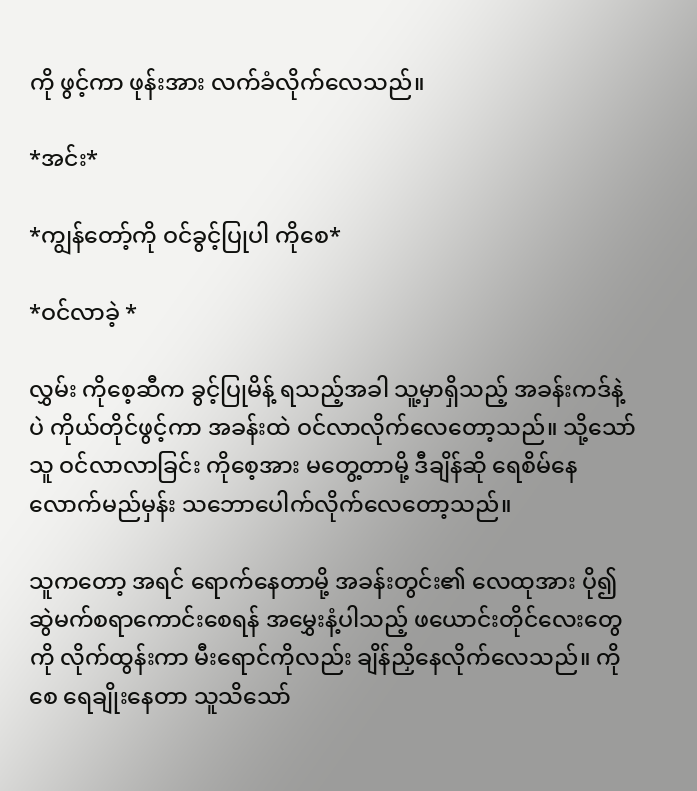ကို ဖွင့်ကာ ဖုန်းအား လက်ခံလိုက်လေသည်။

*အင်း*

*ကျွန်တော့်ကို ဝင်ခွင့်ပြုပါ ကိုစေ*

*ဝင်လာခဲ့ *

လွှမ်း ကိုစေ့ဆီက ခွင့်ပြုမိန့် ရသည့်အခါ သူ့မှာရှိသည့် အခန်းကဒ်နဲ့ပဲ ကိုယ်တိုင်ဖွင့်ကာ အခန်းထဲ ဝင်လာလိုက်လေတော့သည်။ သို့သော် သူ ဝင်လာလာခြင်း ကိုစေ့အား မတွေ့တာမို့ ဒီချိန်ဆို ရေစိမ်နေလောက်မည်မှန်း သဘောပေါက်လိုက်လေတော့သည်။

သူကတော့ အရင် ရောက်နေတာမို့ အခန်းတွင်း၏ လေထုအား ပို၍ ဆွဲမက်စရာကောင်းစေရန် အမွှေးနံ့ပါသည့် ဖယောင်းတိုင်လေးတွေကို လိုက်ထွန်းကာ မီးရောင်ကိုလည်း ချိန်ညှိနေလိုက်လေသည်။ ကိုစေ ရေချိုးနေတာ သူသိသော်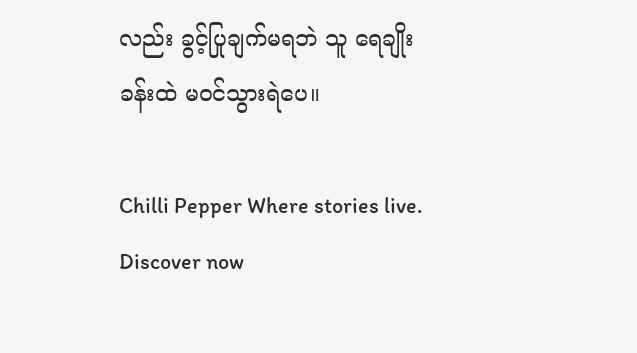လည်း ခွင့်ပြုချက်မရဘဲ သူ ရေချိုးခန်းထဲ မဝင်သွားရဲပေ။

Chilli Pepper Where stories live. Discover now